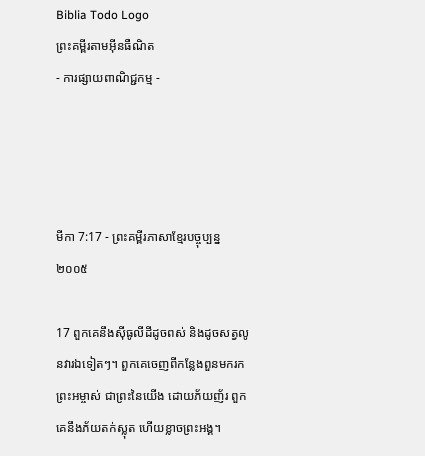Biblia Todo Logo
ព្រះគម្ពីរតាមអ៊ីនធឺណិត
- ការផ្សាយពាណិជ្ជកម្ម -




មីកា 7:17 - ព្រះគម្ពីរភាសាខ្មែរបច្ចុប្បន្ន ២០០៥

17 ពួកគេនឹងស៊ីធូលីដីដូចពស់ និងដូចសត្វលូនវារឯទៀតៗ។ ពួកគេចេញពីកន្លែងពួនមករកព្រះ‌អម្ចាស់ ជាព្រះនៃយើង ដោយភ័យញ័រ ពួកគេនឹងភ័យតក់‌ស្លុត ហើយខ្លាចព្រះអង្គ។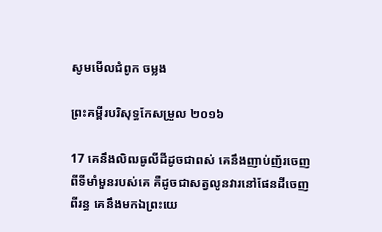សូមមើលជំពូក ចម្លង

ព្រះគម្ពីរបរិសុទ្ធកែសម្រួល ២០១៦

17 គេនឹងលិឍធូលីដីដូចជាពស់ គេនឹងញាប់‌ញ័រចេញពីទីមាំ‌មួនរបស់គេ គឺដូចជាសត្វលូនវារនៅផែនដីចេញពីរន្ធ គេនឹងមកឯព្រះ‌យេ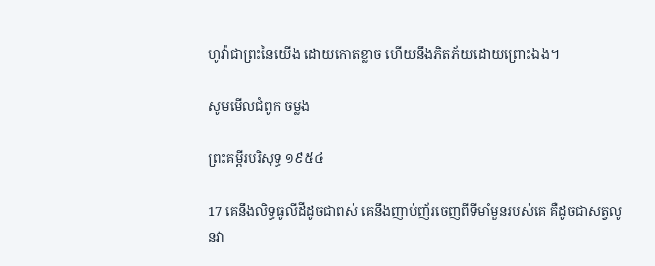ហូវ៉ាជាព្រះនៃយើង ដោយកោតខ្លាច ហើយនឹងភិត‌ភ័យដោយព្រោះឯង។

សូមមើលជំពូក ចម្លង

ព្រះគម្ពីរបរិសុទ្ធ ១៩៥៤

17 គេនឹងលិទ្ធធូលីដីដូចជាពស់ គេនឹងញាប់‌ញ័រចេញពីទីមាំ‌មួនរបស់គេ គឺដូចជាសត្វលូនវា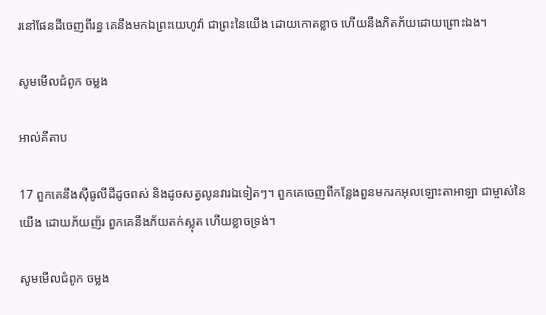រនៅផែនដីចេញពីរន្ធ គេនឹងមកឯព្រះ‌យេហូវ៉ា ជាព្រះនៃយើង ដោយកោត‌ខ្លាច ហើយនឹងភិត‌ភ័យដោយព្រោះឯង។

សូមមើលជំពូក ចម្លង

អាល់គីតាប

17 ពួកគេនឹងស៊ីធូលីដីដូចពស់ និងដូចសត្វលូនវារឯទៀតៗ។ ពួកគេចេញពីកន្លែងពួនមករកអុលឡោះ‌តាអាឡា ជាម្ចាស់នៃយើង ដោយភ័យញ័រ ពួកគេនឹងភ័យតក់‌ស្លុត ហើយខ្លាចទ្រង់។

សូមមើលជំពូក ចម្លង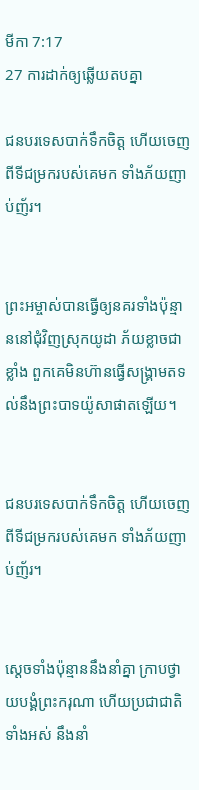មីកា 7:17
27 ការដាក់ឲ្យឆ្លើយតបគ្នា

ជនបរទេសបាក់ទឹកចិត្ត ហើយចេញពីទីជម្រករបស់គេមក ទាំងភ័យញាប់ញ័រ។


ព្រះ‌អម្ចាស់បានធ្វើឲ្យនគរទាំងប៉ុន្មាននៅជុំ‌វិញស្រុកយូដា ភ័យខ្លាចជាខ្លាំង ពួកគេមិនហ៊ានធ្វើសង្គ្រាមតទល់នឹងព្រះ‌បាទយ៉ូសា‌ផាតឡើយ។


ជនបរទេសបាក់ទឹកចិត្ត ហើយចេញពីទីជម្រករបស់គេមក ទាំងភ័យញាប់‌ញ័រ។


ស្ដេចទាំងប៉ុន្មាននឹងនាំគ្នា ក្រាបថ្វាយ‌បង្គំព្រះ‌ករុណា ហើយប្រជា‌ជាតិទាំងអស់ នឹងនាំ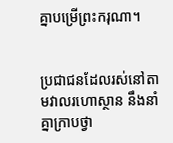គ្នាបម្រើព្រះ‌ករុណា។


ប្រជា‌ជនដែលរស់នៅតាមវាលរហោ‌ស្ថាន នឹងនាំគ្នាក្រាបថ្វា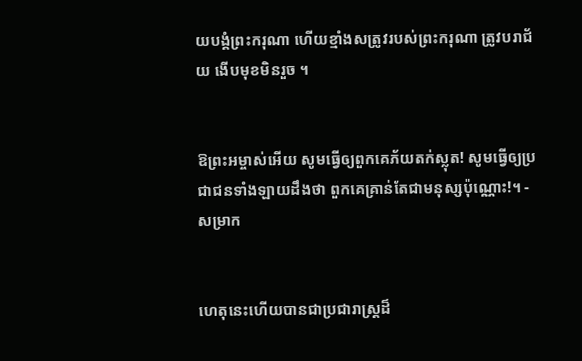យ‌បង្គំព្រះ‌ករុណា ហើយខ្មាំងសត្រូវរបស់ព្រះ‌ករុណា ត្រូវបរា‌ជ័យ ងើបមុខមិនរួច ។


ឱព្រះ‌អម្ចាស់អើយ សូមធ្វើឲ្យពួកគេភ័យតក់‌ស្លុត! សូមធ្វើឲ្យប្រជា‌ជនទាំង‌ឡាយដឹងថា ពួកគេគ្រាន់តែជាមនុស្សប៉ុណ្ណោះ!។ - សម្រាក


ហេតុនេះហើយបានជាប្រជា‌រាស្ត្រដ៏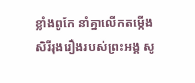ខ្លាំងពូកែ នាំគ្នាលើកតម្កើងសិរី‌រុងរឿងរបស់ព្រះអង្គ សូ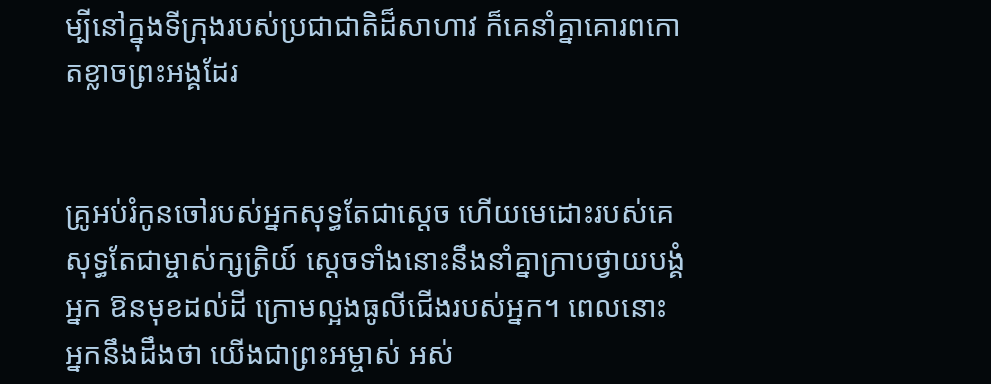ម្បីនៅក្នុងទីក្រុងរបស់ប្រជា‌ជាតិដ៏សាហាវ ក៏គេនាំគ្នាគោរពកោតខ្លាចព្រះអង្គដែរ


គ្រូអប់រំកូនចៅរបស់អ្នកសុទ្ធតែជាស្ដេច ហើយមេដោះរបស់គេសុទ្ធតែជាម្ចាស់‌ក្សត្រិយ៍ ស្ដេចទាំងនោះនឹងនាំគ្នាក្រាបថ្វាយ‌បង្គំអ្នក ឱនមុខដល់ដី ក្រោមល្អងធូលីជើងរបស់អ្នក។ ពេលនោះ អ្នកនឹងដឹងថា យើងជាព្រះ‌អម្ចាស់ អស់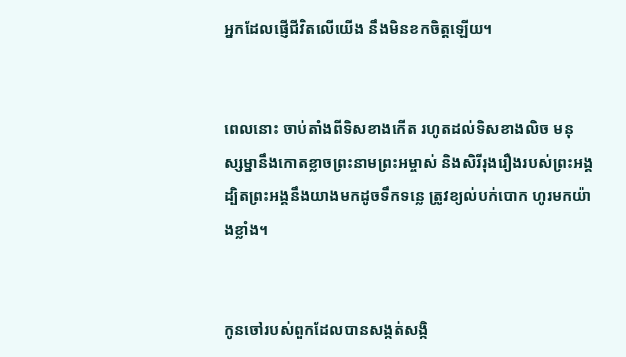អ្នកដែលផ្ញើជីវិតលើយើង នឹងមិនខកចិត្តឡើយ។


ពេលនោះ ចាប់តាំងពីទិសខាងកើត រហូតដល់ទិសខាងលិច មនុស្ស‌ម្នានឹងកោតខ្លាចព្រះ‌នាមព្រះ‌អម្ចាស់ និងសិរី‌រុងរឿងរបស់ព្រះអង្គ ដ្បិតព្រះអង្គនឹងយាងមកដូចទឹកទន្លេ ត្រូវខ្យល់បក់បោក ហូរមកយ៉ាងខ្លាំង។


កូនចៅរបស់ពួកដែលបានសង្កត់‌សង្កិ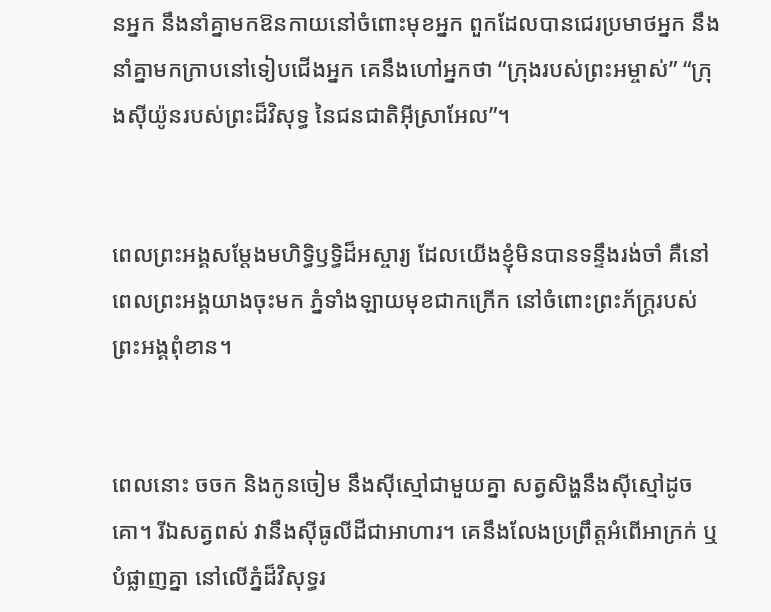នអ្នក នឹងនាំគ្នាមកឱនកាយនៅចំពោះមុខអ្នក ពួកដែលបានជេរប្រមាថអ្នក នឹងនាំគ្នាមកក្រាបនៅទៀបជើងអ្នក គេនឹងហៅអ្នកថា “ក្រុងរបស់ព្រះ‌អម្ចាស់” “ក្រុងស៊ីយ៉ូនរបស់ព្រះដ៏វិសុទ្ធ នៃជន‌ជាតិអ៊ីស្រា‌អែល”។


ពេលព្រះអង្គសម្តែងមហិទ្ធិ‌ឫទ្ធិដ៏អស្ចារ្យ ដែលយើងខ្ញុំមិនបានទន្ទឹងរង់‌ចាំ គឺនៅពេលព្រះអង្គយាងចុះមក ភ្នំទាំង‌ឡាយមុខជាកក្រើក នៅចំពោះព្រះ‌ភ័ក្ត្ររបស់ព្រះអង្គពុំ‌ខាន។


ពេលនោះ ចចក និងកូនចៀម នឹងស៊ីស្មៅជាមួយគ្នា សត្វសិង្ហនឹងស៊ីស្មៅដូចគោ។ រីឯសត្វពស់ វានឹងស៊ីធូលីដីជាអាហារ។ គេនឹងលែងប្រព្រឹត្តអំពើអាក្រក់ ឬបំផ្លាញគ្នា នៅលើភ្នំដ៏វិសុទ្ធរ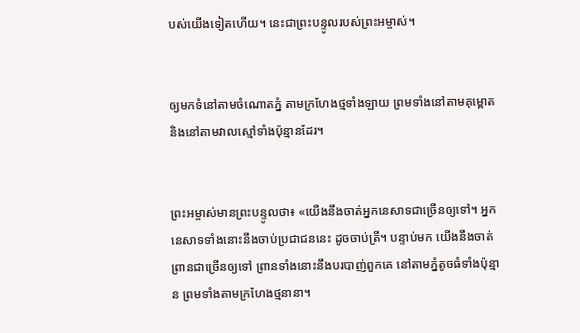បស់យើងទៀតហើយ។ នេះជាព្រះ‌បន្ទូលរបស់ព្រះ‌អម្ចាស់។


ឲ្យមកទំនៅតាមចំណោតភ្នំ តាមក្រហែងថ្មទាំង‌ឡាយ ព្រមទាំងនៅតាមគុម្ពោត និងនៅតាមវាលស្មៅទាំងប៉ុន្មានដែរ។


ព្រះ‌អម្ចាស់មានព្រះ‌បន្ទូលថា៖ «យើងនឹងចាត់អ្នកនេសាទជាច្រើនឲ្យទៅ។ អ្នកនេសាទទាំងនោះនឹងចាប់ប្រជា‌ជននេះ ដូចចាប់ត្រី។ បន្ទាប់មក យើងនឹងចាត់ព្រានជាច្រើនឲ្យទៅ ព្រានទាំងនោះនឹងបរបាញ់ពួកគេ នៅតាមភ្នំតូចធំទាំងប៉ុន្មាន ព្រមទាំងតាមក្រហែងថ្មនានា។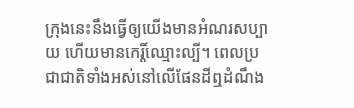ក្រុងនេះនឹងធ្វើឲ្យយើងមានអំណរសប្បាយ ហើយមានកេរ្តិ៍ឈ្មោះល្បី។ ពេលប្រជា‌ជាតិទាំងអស់នៅលើផែនដីឮដំណឹង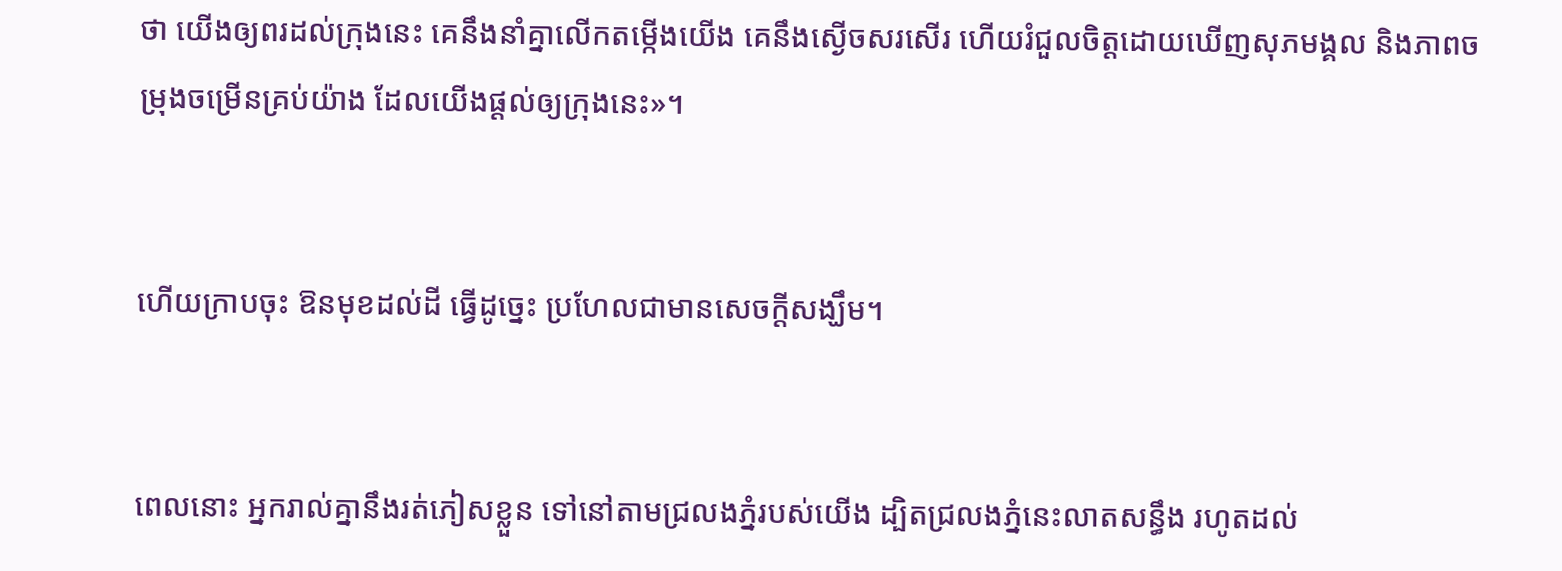ថា យើងឲ្យពរដល់ក្រុងនេះ គេនឹងនាំគ្នាលើកតម្កើងយើង គេនឹងស្ងើចសរសើរ ហើយរំជួលចិត្តដោយឃើញសុភមង្គល និងភាពចម្រុង‌ចម្រើនគ្រប់យ៉ាង ដែលយើងផ្ដល់ឲ្យក្រុងនេះ»។


ហើយក្រាបចុះ ឱនមុខដល់ដី ធ្វើដូច្នេះ ប្រហែលជាមានសេចក្ដីសង្ឃឹម។


ពេលនោះ អ្នករាល់គ្នានឹងរត់ភៀសខ្លួន ទៅនៅតាមជ្រលងភ្នំរបស់យើង ដ្បិតជ្រលងភ្នំនេះលាតសន្ធឹង រហូតដល់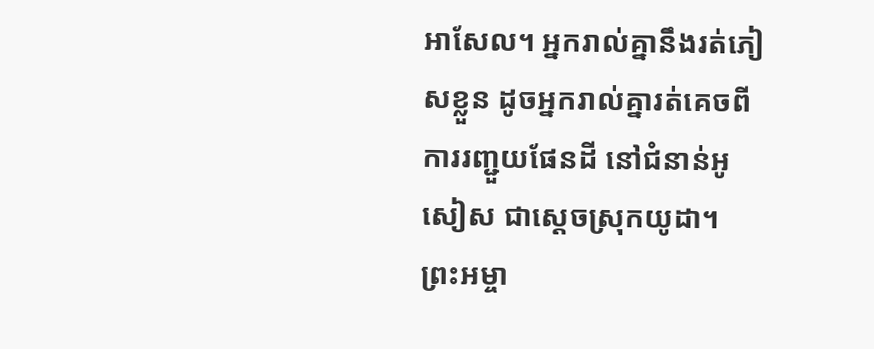អាសែល។ អ្នករាល់គ្នានឹងរត់ភៀសខ្លួន ដូចអ្នករាល់គ្នារត់គេចពីការរញ្ជួយផែនដី នៅជំនាន់អូសៀស ជាស្ដេចស្រុកយូដា។ ព្រះ‌អម្ចា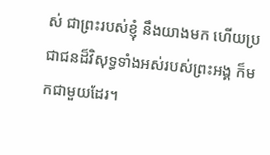ស់ ជាព្រះរបស់ខ្ញុំ នឹងយាងមក ហើយប្រជា‌ជនដ៏វិសុទ្ធទាំងអស់របស់ព្រះអង្គ ក៏មកជាមួយដែរ។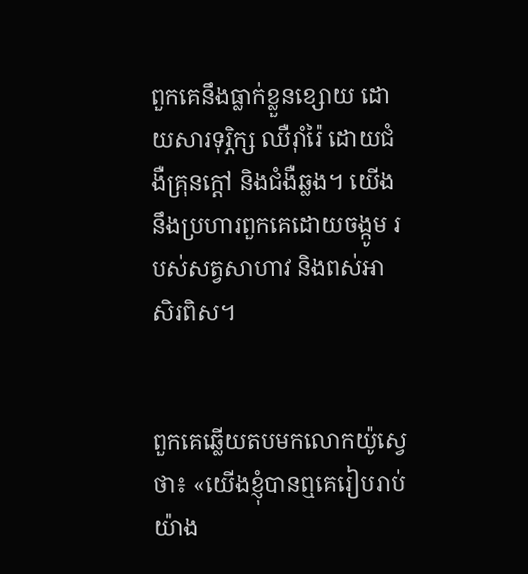ពួកគេនឹងធ្លាក់ខ្លួនខ្សោយ ដោយ‌សារទុរ្ភិក្ស ឈឺរ៉ាំរ៉ៃ ដោយជំងឺគ្រុនក្ដៅ និងជំងឺឆ្លង។ យើងនឹងប្រហារពួកគេដោយចង្កូម របស់សត្វសាហាវ និងពស់អាសិ‌រពិស។


ពួកគេឆ្លើយតបមកលោកយ៉ូស្វេថា៖ «យើងខ្ញុំបានឮគេរៀបរាប់យ៉ាង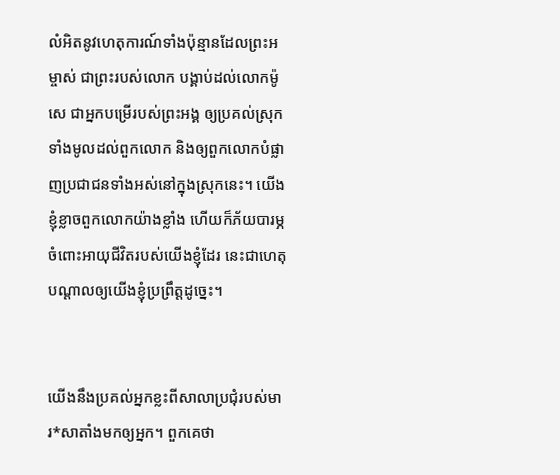លំអិតនូវហេតុ‌ការណ៍ទាំងប៉ុន្មានដែលព្រះ‌អម្ចាស់ ជាព្រះរបស់លោក បង្គាប់ដល់លោកម៉ូសេ ជាអ្នកបម្រើរបស់ព្រះអង្គ ឲ្យប្រគល់ស្រុកទាំងមូលដល់ពួកលោក និងឲ្យពួកលោកបំផ្លាញប្រជា‌ជនទាំងអស់នៅក្នុងស្រុកនេះ។ យើងខ្ញុំខ្លាចពួកលោកយ៉ាងខ្លាំង ហើយក៏ភ័យបារម្ភចំពោះអាយុជីវិតរបស់យើងខ្ញុំដែរ នេះជាហេតុបណ្ដាលឲ្យយើងខ្ញុំប្រព្រឹត្តដូច្នេះ។


យើងនឹងប្រគល់អ្នកខ្លះពីសាលាប្រជុំរបស់មារ*សាតាំងមកឲ្យអ្នក។ ពួកគេថា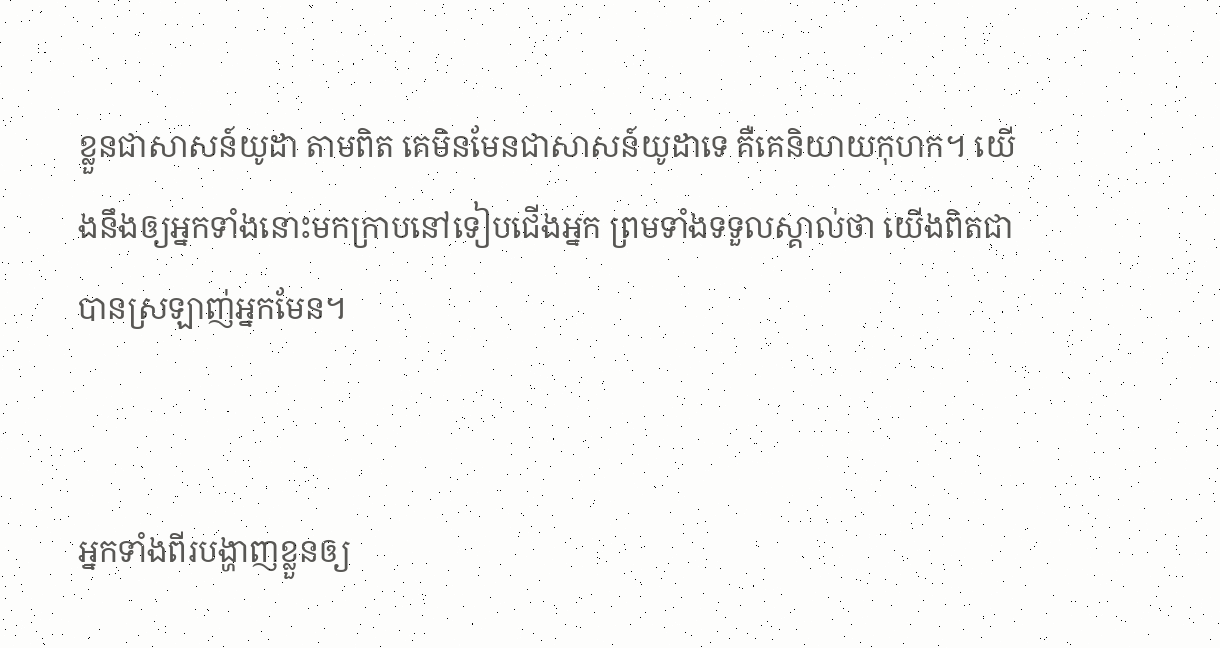ខ្លួនជាសាសន៍យូដា តាមពិត គេមិនមែនជាសាសន៍យូដាទេ គឺគេនិយាយកុហក។ យើងនឹងឲ្យអ្នកទាំងនោះមកក្រាបនៅទៀបជើងអ្នក ព្រមទាំងទទួលស្គាល់ថា យើងពិតជាបានស្រឡាញ់អ្នកមែន។


អ្នកទាំងពីរបង្ហាញខ្លួនឲ្យ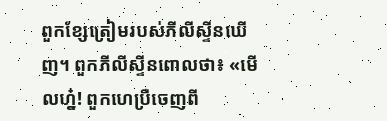ពួកខ្សែត្រៀមរបស់ភីលីស្ទីនឃើញ។ ពួកភីលីស្ទីនពោលថា៖ «មើលហ្ន៎! ពួកហេប្រឺចេញពី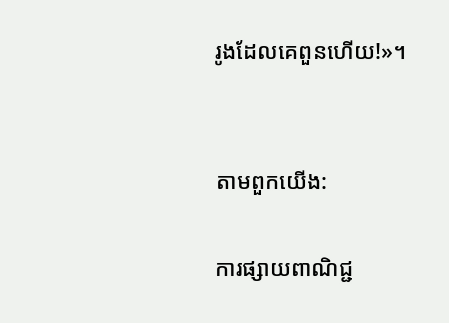រូងដែលគេពួនហើយ!»។


តាមពួកយើង:

ការផ្សាយពាណិជ្ជ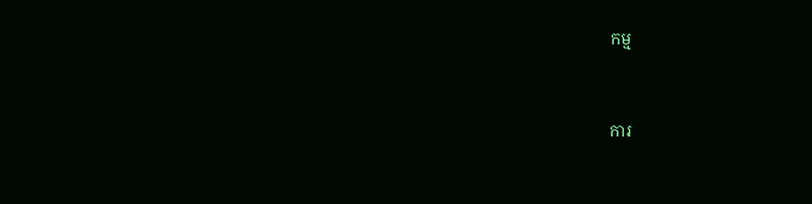កម្ម


ការ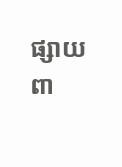ផ្សាយពា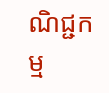ណិជ្ជកម្ម